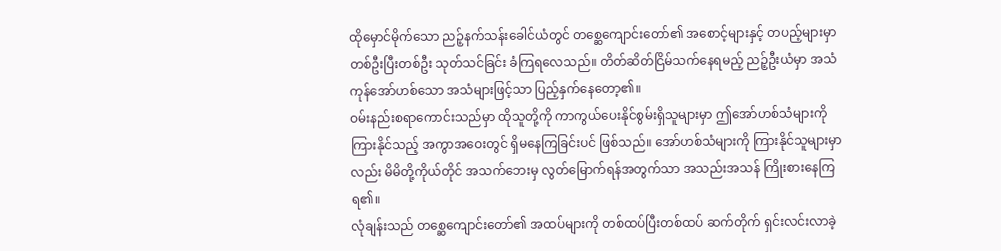ထိုမှောင်မိုက်သော ညဉ့်နက်သန်းခေါင်ယံတွင် တစ္ဆေကျောင်းတော်၏ အစောင့်များနှင့် တပည့်များမှာ တစ်ဦးပြီးတစ်ဦး သုတ်သင်ခြင်း ခံကြရလေသည်။ တိတ်ဆိတ်ငြိမ်သက်နေရမည့် ညဉ့်ဦးယံမှာ အသံကုန်အော်ဟစ်သော အသံများဖြင့်သာ ပြည့်နှက်နေတော့၏။
ဝမ်းနည်းစရာကောင်းသည်မှာ ထိုသူတို့ကို ကာကွယ်ပေးနိုင်စွမ်းရှိသူများမှာ ဤအော်ဟစ်သံများကို ကြားနိုင်သည့် အကွာအဝေးတွင် ရှိမနေကြခြင်းပင် ဖြစ်သည်။ အော်ဟစ်သံများကို ကြားနိုင်သူများမှာလည်း မိမိတို့ကိုယ်တိုင် အသက်ဘေးမှ လွတ်မြောက်ရန်အတွက်သာ အသည်းအသန် ကြိုးစားနေကြရ၏။
လုံချန်းသည် တစ္ဆေကျောင်းတော်၏ အထပ်များကို တစ်ထပ်ပြီးတစ်ထပ် ဆက်တိုက် ရှင်းလင်းလာခဲ့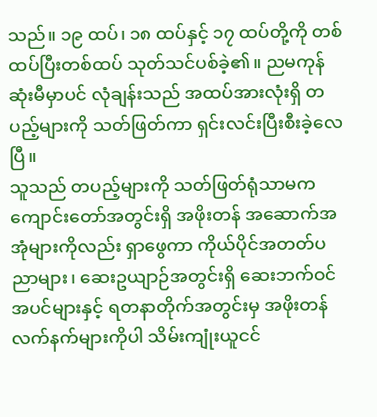သည်။ ၁၉ ထပ်၊ ၁၈ ထပ်နှင့် ၁၇ ထပ်တို့ကို တစ်ထပ်ပြီးတစ်ထပ် သုတ်သင်ပစ်ခဲ့၏။ ညမကုန်ဆုံးမီမှာပင် လုံချန်းသည် အထပ်အားလုံးရှိ တပည့်များကို သတ်ဖြတ်ကာ ရှင်းလင်းပြီးစီးခဲ့လေပြီ။
သူသည် တပည့်များကို သတ်ဖြတ်ရုံသာမက ကျောင်းတော်အတွင်းရှိ အဖိုးတန် အဆောက်အအုံများကိုလည်း ရှာဖွေကာ ကိုယ်ပိုင်အတတ်ပညာများ၊ ဆေးဥယျာဉ်အတွင်းရှိ ဆေးဘက်ဝင် အပင်များနှင့် ရတနာတိုက်အတွင်းမှ အဖိုးတန်လက်နက်များကိုပါ သိမ်းကျုံးယူငင်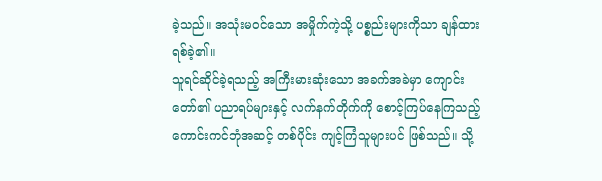ခဲ့သည်။ အသုံးမဝင်သော အမှိုက်ကဲ့သို့ ပစ္စည်းများကိုသာ ချန်ထားရစ်ခဲ့၏။
သူရင်ဆိုင်ခဲ့ရသည့် အကြီးမားဆုံးသော အခက်အခဲမှာ ကျောင်းတော်၏ ပညာရပ်များနှင့် လက်နက်တိုက်ကို စောင့်ကြပ်နေကြသည့် ကောင်းကင်ဘုံအဆင့် တစ်ပိုင်း ကျင့်ကြံသူများပင် ဖြစ်သည်။ သို့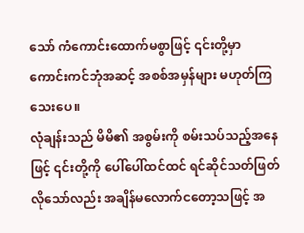သော် ကံကောင်းထောက်မစွာဖြင့် ၎င်းတို့မှာ ကောင်းကင်ဘုံအဆင့် အစစ်အမှန်များ မဟုတ်ကြသေးပေ။
လုံချန်းသည် မိမိ၏ အစွမ်းကို စမ်းသပ်သည့်အနေဖြင့် ၎င်းတို့ကို ပေါ်ပေါ်ထင်ထင် ရင်ဆိုင်သတ်ဖြတ်လိုသော်လည်း အချိန်မလောက်ငတော့သဖြင့် အ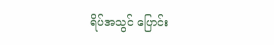ရိပ်အသွင် ပြောင်း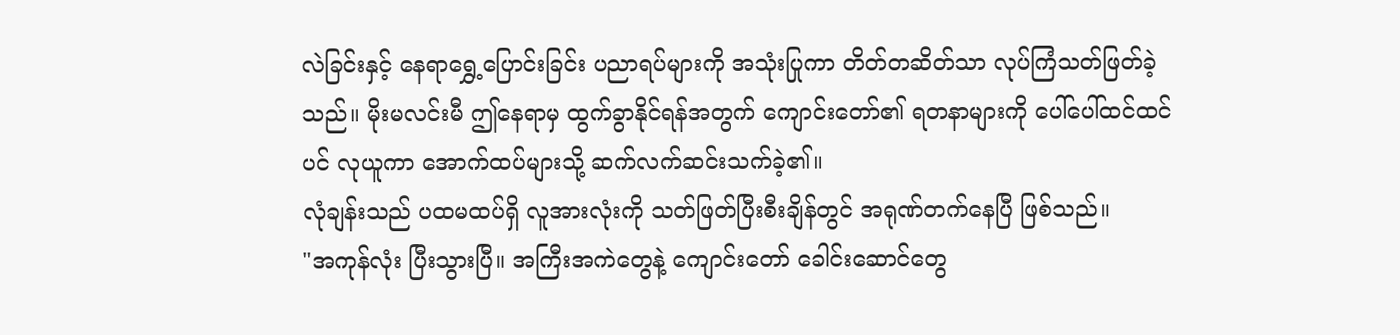လဲခြင်းနှင့် နေရာရွှေ့ပြောင်းခြင်း ပညာရပ်များကို အသုံးပြုကာ တိတ်တဆိတ်သာ လုပ်ကြံသတ်ဖြတ်ခဲ့သည်။ မိုးမလင်းမီ ဤနေရာမှ ထွက်ခွာနိုင်ရန်အတွက် ကျောင်းတော်၏ ရတနာများကို ပေါ်ပေါ်ထင်ထင်ပင် လုယူကာ အောက်ထပ်များသို့ ဆက်လက်ဆင်းသက်ခဲ့၏။
လုံချန်းသည် ပထမထပ်ရှိ လူအားလုံးကို သတ်ဖြတ်ပြီးစီးချိန်တွင် အရုဏ်တက်နေပြီ ဖြစ်သည်။
"အကုန်လုံး ပြီးသွားပြီ။ အကြီးအကဲတွေနဲ့ ကျောင်းတော် ခေါင်းဆောင်တွေ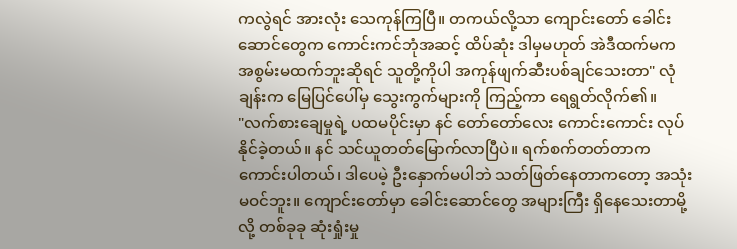ကလွဲရင် အားလုံး သေကုန်ကြပြီ။ တကယ်လို့သာ ကျောင်းတော် ခေါင်းဆောင်တွေက ကောင်းကင်ဘုံအဆင့် ထိပ်ဆုံး ဒါမှမဟုတ် အဲဒီထက်မက အစွမ်းမထက်ဘူးဆိုရင် သူတို့ကိုပါ အကုန်ဖျက်ဆီးပစ်ချင်သေးတာ" လုံချန်းက မြေပြင်ပေါ်မှ သွေးကွက်များကို ကြည့်ကာ ရေရွတ်လိုက်၏။
"လက်စားချေမှုရဲ့ ပထမပိုင်းမှာ နင် တော်တော်လေး ကောင်းကောင်း လုပ်နိုင်ခဲ့တယ်။ နင် သင်ယူတတ်မြောက်လာပြီပဲ။ ရက်စက်တတ်တာက ကောင်းပါတယ်၊ ဒါပေမဲ့ ဦးနှောက်မပါဘဲ သတ်ဖြတ်နေတာကတော့ အသုံးမဝင်ဘူး။ ကျောင်းတော်မှာ ခေါင်းဆောင်တွေ အများကြီး ရှိနေသေးတာမို့လို့ တစ်ခုခု ဆုံးရှုံးမှု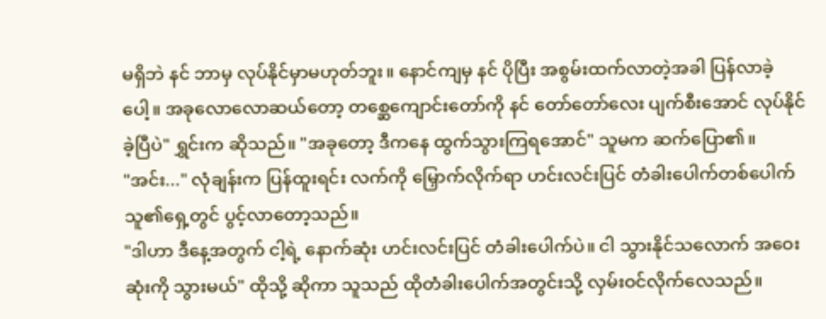မရှိဘဲ နင် ဘာမှ လုပ်နိုင်မှာမဟုတ်ဘူး။ နောင်ကျမှ နင် ပိုပြီး အစွမ်းထက်လာတဲ့အခါ ပြန်လာခဲ့ပေါ့။ အခုလောလောဆယ်တော့ တစ္ဆေကျောင်းတော်ကို နင် တော်တော်လေး ပျက်စီးအောင် လုပ်နိုင်ခဲ့ပြီပဲ" ရွှင်းက ဆိုသည်။ "အခုတော့ ဒီကနေ ထွက်သွားကြရအောင်" သူမက ဆက်ပြော၏။
"အင်း..." လုံချန်းက ပြန်ထူးရင်း လက်ကို မြှောက်လိုက်ရာ ဟင်းလင်းပြင် တံခါးပေါက်တစ်ပေါက် သူ၏ရှေ့တွင် ပွင့်လာတော့သည်။
"ဒါဟာ ဒီနေ့အတွက် ငါ့ရဲ့ နောက်ဆုံး ဟင်းလင်းပြင် တံခါးပေါက်ပဲ။ ငါ သွားနိုင်သလောက် အဝေးဆုံးကို သွားမယ်" ထိုသို့ ဆိုကာ သူသည် ထိုတံခါးပေါက်အတွင်းသို့ လှမ်းဝင်လိုက်လေသည်။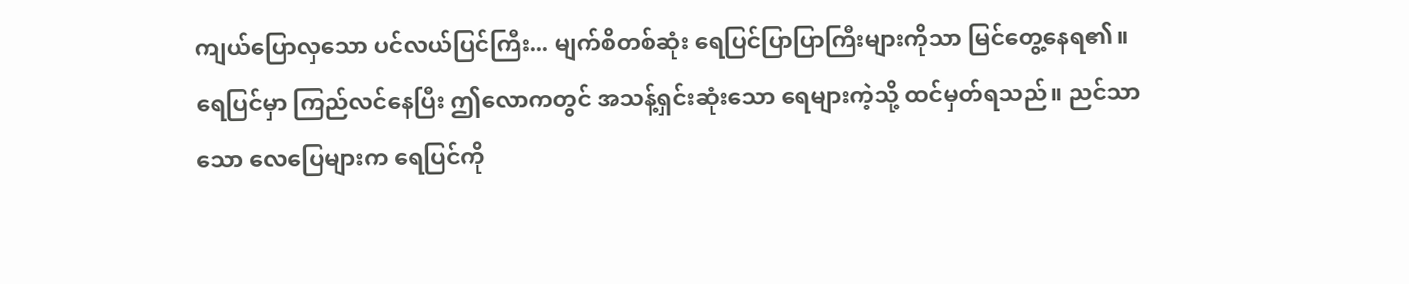ကျယ်ပြောလှသော ပင်လယ်ပြင်ကြီး... မျက်စိတစ်ဆုံး ရေပြင်ပြာပြာကြီးများကိုသာ မြင်တွေ့နေရ၏။ ရေပြင်မှာ ကြည်လင်နေပြီး ဤလောကတွင် အသန့်ရှင်းဆုံးသော ရေများကဲ့သို့ ထင်မှတ်ရသည်။ ညင်သာသော လေပြေများက ရေပြင်ကို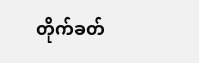တိုက်ခတ်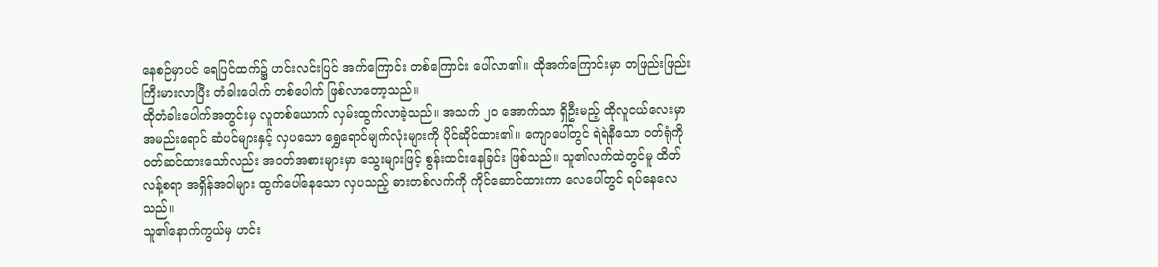နေစဉ်မှာပင် ရေပြင်ထက်၌ ဟင်းလင်းပြင် အက်ကြောင်း တစ်ကြောင်း ပေါ်လာ၏။ ထိုအက်ကြောင်းမှာ တဖြည်းဖြည်း ကြီးမားလာပြီး တံခါးပေါက် တစ်ပေါက် ဖြစ်လာတော့သည်။
ထိုတံခါးပေါက်အတွင်းမှ လူတစ်ယောက် လှမ်းထွက်လာခဲ့သည်။ အသက် ၂၀ အောက်သာ ရှိဦးမည့် ထိုလူငယ်လေးမှာ အမည်းရောင် ဆံပင်များနှင့် လှပသော ရွှေရောင်မျက်လုံးများကို ပိုင်ဆိုင်ထား၏။ ကျောပေါ်တွင် ရဲရဲနီသော ဝတ်ရုံကို ဝတ်ဆင်ထားသော်လည်း အဝတ်အစားများမှာ သွေးများဖြင့် စွန်းထင်းနေခြင်း ဖြစ်သည်။ သူ၏လက်ထဲတွင်မူ ထိတ်လန့်စရာ အရှိန်အဝါများ ထွက်ပေါ်နေသော လှပသည့် ဓားတစ်လက်ကို ကိုင်ဆောင်ထားကာ လေပေါ်တွင် ရပ်နေလေသည်။
သူ၏နောက်ကွယ်မှ ဟင်း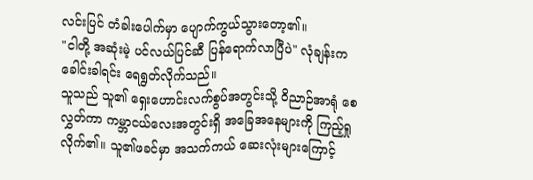လင်းပြင် တံခါးပေါက်မှာ ပျောက်ကွယ်သွားတော့၏။
"ငါတို့ အဆုံးမဲ့ ပင်လယ်ပြင်ဆီ ပြန်ရောက်လာပြီပဲ" လုံချန်းက ခေါင်းခါရင်း ရေရွတ်လိုက်သည်။
သူသည် သူ၏ ရှေးဟောင်းလက်စွပ်အတွင်းသို့ ဝိညာဉ်အာရုံ စေလွှတ်ကာ ကမ္ဘာငယ်လေးအတွင်းရှိ အခြေအနေများကို ကြည့်ရှုလိုက်၏။ သူ၏ဖခင်မှာ အသက်ကယ် ဆေးလုံးများကြောင့်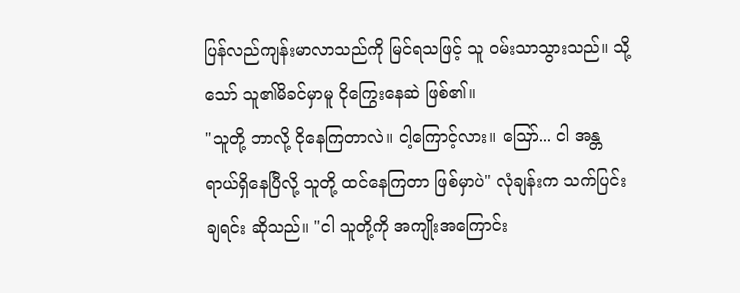ပြန်လည်ကျန်းမာလာသည်ကို မြင်ရသဖြင့် သူ ဝမ်းသာသွားသည်။ သို့သော် သူ၏မိခင်မှာမူ ငိုကြွေးနေဆဲ ဖြစ်၏။
"သူတို့ ဘာလို့ ငိုနေကြတာလဲ။ ငါ့ကြောင့်လား။ ဪ... ငါ အန္တရာယ်ရှိနေပြီလို့ သူတို့ ထင်နေကြတာ ဖြစ်မှာပဲ" လုံချန်းက သက်ပြင်းချရင်း ဆိုသည်။ "ငါ သူတို့ကို အကျိုးအကြောင်း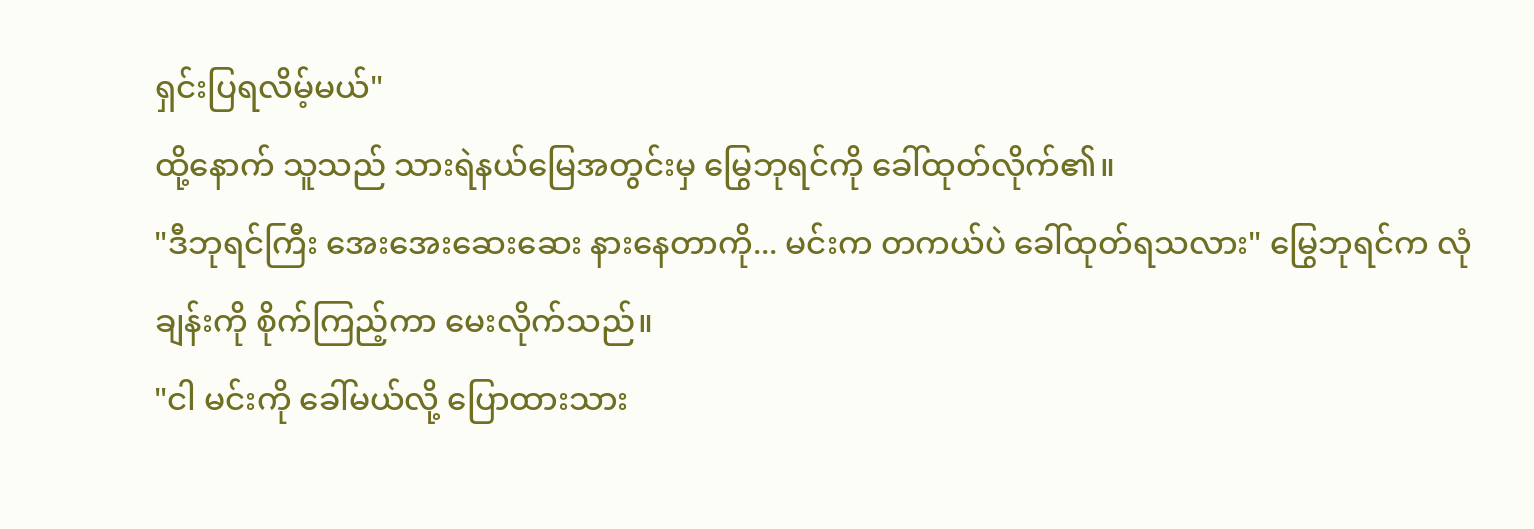ရှင်းပြရလိမ့်မယ်"
ထို့နောက် သူသည် သားရဲနယ်မြေအတွင်းမှ မြွေဘုရင်ကို ခေါ်ထုတ်လိုက်၏။
"ဒီဘုရင်ကြီး အေးအေးဆေးဆေး နားနေတာကို... မင်းက တကယ်ပဲ ခေါ်ထုတ်ရသလား" မြွေဘုရင်က လုံချန်းကို စိုက်ကြည့်ကာ မေးလိုက်သည်။
"ငါ မင်းကို ခေါ်မယ်လို့ ပြောထားသား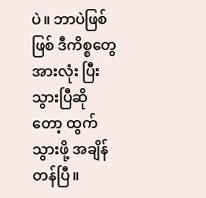ပဲ။ ဘာပဲဖြစ်ဖြစ် ဒီကိစ္စတွေ အားလုံး ပြီးသွားပြီဆိုတော့ ထွက်သွားဖို့ အချိန်တန်ပြီ။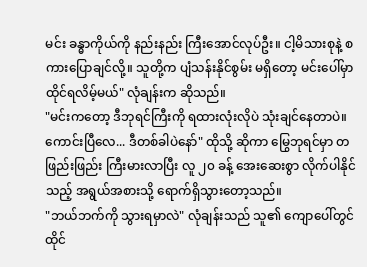မင်း ခန္ဓာကိုယ်ကို နည်းနည်း ကြီးအောင်လုပ်ဦး။ ငါ့မိသားစုနဲ့ စကားပြောချင်လို့။ သူတို့က ပျံသန်းနိုင်စွမ်း မရှိတော့ မင်းပေါ်မှာ ထိုင်ရလိမ့်မယ်" လုံချန်းက ဆိုသည်။
"မင်းကတော့ ဒီဘုရင်ကြီးကို ရထားလုံးလိုပဲ သုံးချင်နေတာပဲ။ ကောင်းပြီလေ... ဒီတစ်ခါပဲနော်" ထိုသို့ ဆိုကာ မြွေဘုရင်မှာ တဖြည်းဖြည်း ကြီးမားလာပြီး လူ ၂၀ ခန့် အေးဆေးစွာ လိုက်ပါနိုင်သည့် အရွယ်အစားသို့ ရောက်ရှိသွားတော့သည်။
"ဘယ်ဘက်ကို သွားရမှာလဲ" လုံချန်းသည် သူ၏ ကျောပေါ်တွင် ထိုင်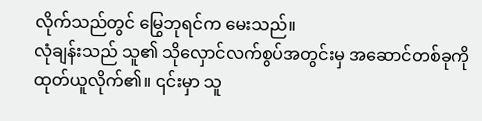လိုက်သည်တွင် မြွေဘုရင်က မေးသည်။
လုံချန်းသည် သူ၏ သိုလှောင်လက်စွပ်အတွင်းမှ အဆောင်တစ်ခုကို ထုတ်ယူလိုက်၏။ ၎င်းမှာ သူ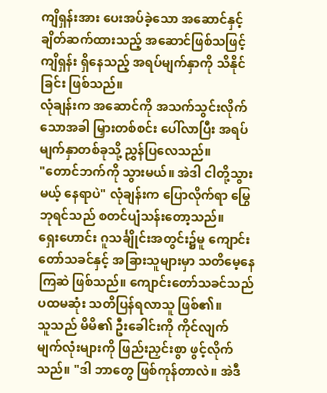ကျိရှန်းအား ပေးအပ်ခဲ့သော အဆောင်နှင့် ချိတ်ဆက်ထားသည့် အဆောင်ဖြစ်သဖြင့် ကျိရှန်း ရှိနေသည့် အရပ်မျက်နှာကို သိနိုင်ခြင်း ဖြစ်သည်။
လုံချန်းက အဆောင်ကို အသက်သွင်းလိုက်သောအခါ မြှားတစ်စင်း ပေါ်လာပြီး အရပ်မျက်နှာတစ်ခုသို့ ညွှန်ပြလေသည်။
"တောင်ဘက်ကို သွားမယ်။ အဲဒါ ငါတို့သွားမယ့် နေရာပဲ" လုံချန်းက ပြောလိုက်ရာ မြွေဘုရင်သည် စတင်ပျံသန်းတော့သည်။
ရှေးဟောင်း ဂူသင်္ချိုင်းအတွင်း၌မူ ကျောင်းတော်သခင်နှင့် အခြားသူများမှာ သတိမေ့နေကြဆဲ ဖြစ်သည်။ ကျောင်းတော်သခင်သည် ပထမဆုံး သတိပြန်ရလာသူ ဖြစ်၏။
သူသည် မိမိ၏ ဦးခေါင်းကို ကိုင်လျက် မျက်လုံးများကို ဖြည်းညှင်းစွာ ဖွင့်လိုက်သည်။ "ဒါ ဘာတွေ ဖြစ်ကုန်တာလဲ။ အဲဒီ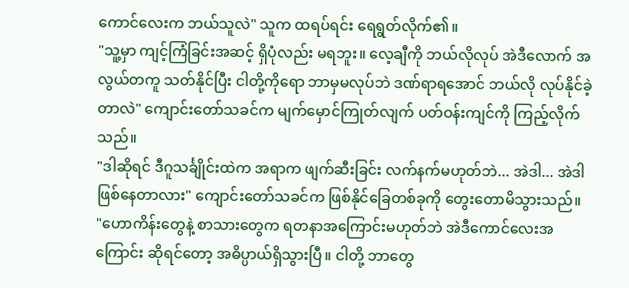ကောင်လေးက ဘယ်သူလဲ" သူက ထရပ်ရင်း ရေရွတ်လိုက်၏။
"သူ့မှာ ကျင့်ကြံခြင်းအဆင့် ရှိပုံလည်း မရဘူး။ လေ့ချီကို ဘယ်လိုလုပ် အဲဒီလောက် အလွယ်တကူ သတ်နိုင်ပြီး ငါတို့ကိုရော ဘာမှမလုပ်ဘဲ ဒဏ်ရာရအောင် ဘယ်လို လုပ်နိုင်ခဲ့တာလဲ" ကျောင်းတော်သခင်က မျက်မှောင်ကြုတ်လျက် ပတ်ဝန်းကျင်ကို ကြည့်လိုက်သည်။
"ဒါဆိုရင် ဒီဂူသင်္ချိုင်းထဲက အရာက ဖျက်ဆီးခြင်း လက်နက်မဟုတ်ဘဲ... အဲဒါ... အဲဒါ ဖြစ်နေတာလား" ကျောင်းတော်သခင်က ဖြစ်နိုင်ခြေတစ်ခုကို တွေးတောမိသွားသည်။
"ဟောကိန်းတွေနဲ့ စာသားတွေက ရတနာအကြောင်းမဟုတ်ဘဲ အဲဒီကောင်လေးအကြောင်း ဆိုရင်တော့ အဓိပ္ပာယ်ရှိသွားပြီ။ ငါတို့ ဘာတွေ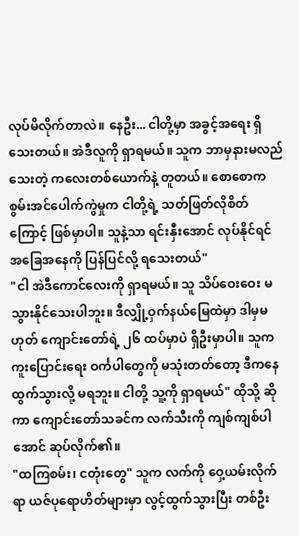လုပ်မိလိုက်တာလဲ။ နေဦး... ငါတို့မှာ အခွင့်အရေး ရှိသေးတယ်။ အဲဒီလူကို ရှာရမယ်။ သူက ဘာမှနားမလည်သေးတဲ့ ကလေးတစ်ယောက်နဲ့ တူတယ်။ စောစောက စွမ်းအင်ပေါက်ကွဲမှုက ငါတို့ရဲ့ သတ်ဖြတ်လိုစိတ်ကြောင့် ဖြစ်မှာပါ။ သူနဲ့သာ ရင်းနှီးအောင် လုပ်နိုင်ရင် အခြေအနေကို ပြန်ပြင်လို့ ရသေးတယ်"
"ငါ အဲဒီကောင်လေးကို ရှာရမယ်။ သူ သိပ်ဝေးဝေး မသွားနိုင်သေးပါဘူး။ ဒီလျှို့ဝှက်နယ်မြေထဲမှာ ဒါမှမဟုတ် ကျောင်းတော်ရဲ့ ၂၆ ထပ်မှာပဲ ရှိဦးမှာပါ။ သူက ကူးပြောင်းရေး ဝင်္ကပါတွေကို မသုံးတတ်တော့ ဒီကနေ ထွက်သွားလို့ မရဘူး။ ငါတို့ သူ့ကို ရှာရမယ်" ထိုသို့ ဆိုကာ ကျောင်းတော်သခင်က လက်သီးကို ကျစ်ကျစ်ပါအောင် ဆုပ်လိုက်၏။
"ထကြစမ်း၊ ငတုံးတွေ" သူက လက်ကို ဝှေ့ယမ်းလိုက်ရာ ယဇ်ပုရောဟိတ်များမှာ လွင့်ထွက်သွားပြီး တစ်ဦး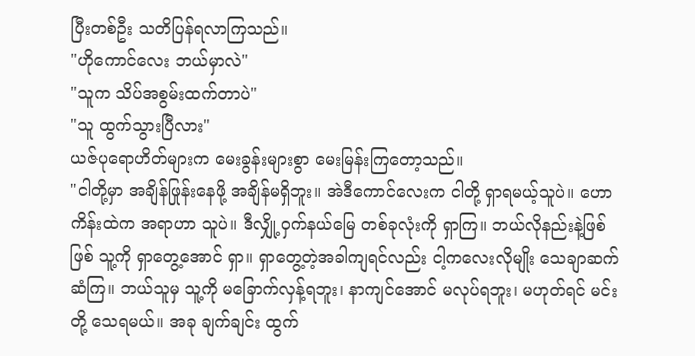ပြီးတစ်ဦး သတိပြန်ရလာကြသည်။
"ဟိုကောင်လေး ဘယ်မှာလဲ"
"သူက သိပ်အစွမ်းထက်တာပဲ"
"သူ ထွက်သွားပြီလား"
ယဇ်ပုရောဟိတ်များက မေးခွန်းများစွာ မေးမြန်းကြတော့သည်။
"ငါတို့မှာ အချိန်ဖြုန်းနေဖို့ အချိန်မရှိဘူး။ အဲဒီကောင်လေးက ငါတို့ ရှာရမယ့်သူပဲ။ ဟောကိန်းထဲက အရာဟာ သူပဲ။ ဒီလျှို့ဝှက်နယ်မြေ တစ်ခုလုံးကို ရှာကြ။ ဘယ်လိုနည်းနဲ့ဖြစ်ဖြစ် သူ့ကို ရှာတွေ့အောင် ရှာ။ ရှာတွေ့တဲ့အခါကျရင်လည်း ငါ့ကလေးလိုမျိုး သေချာဆက်ဆံကြ။ ဘယ်သူမှ သူ့ကို မခြောက်လှန့်ရဘူး၊ နာကျင်အောင် မလုပ်ရဘူး၊ မဟုတ်ရင် မင်းတို့ သေရမယ်။ အခု ချက်ချင်း ထွက်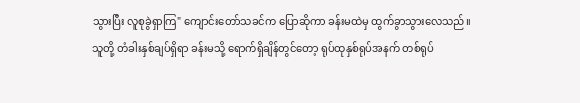သွားပြီး လူစုခွဲရှာကြ" ကျောင်းတော်သခင်က ပြောဆိုကာ ခန်းမထဲမှ ထွက်ခွာသွားလေသည်။
သူတို့ တံခါးနှစ်ချပ်ရှိရာ ခန်းမသို့ ရောက်ရှိချိန်တွင်တော့ ရုပ်ထုနှစ်ရုပ်အနက် တစ်ရုပ်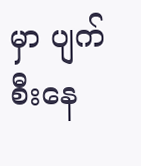မှာ ပျက်စီးနေ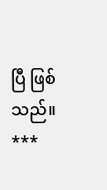ပြီ ဖြစ်သည်။
***